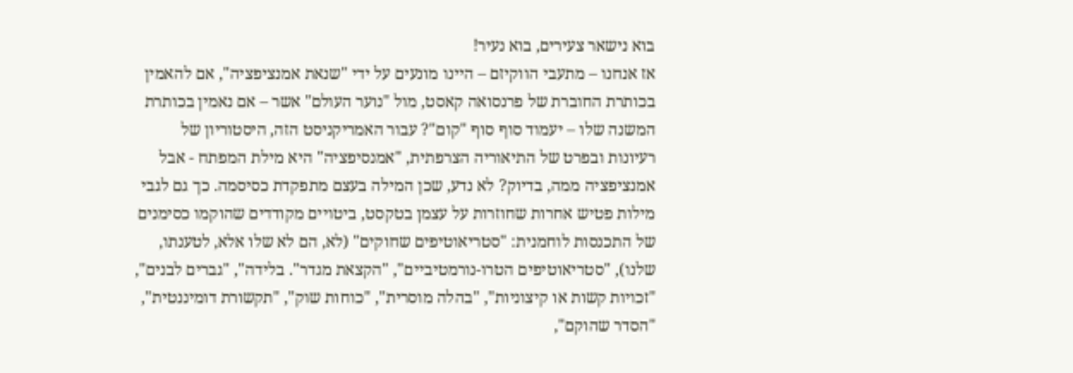בוא נישאר צעירים, בוא נעיר!
אז אנחנו – מתעבי הווקיזם – היינו מונעים על ידי "שנאת אמנציפציה", אם להאמין בכותרת החוברת של פרנסואה קאסט, מול "נוער העולם" אשר – אם נאמין בכותרת המשנה שלו – יעמוד סוף סוף "קום"? עבור האמריקניסט הזה, היסטוריון של רעיונות ובפרט של התיאוריה הצרפתית, "אמנסיפציה" היא מילת המפתח - אבל אמנציפציה ממה, בדיוק? לא נדע, שכן המילה בעצם מתפקדת כסיסמה. כך גם לגבי מילות פטיש אחרות שחוזרות על עצמן בטקסט, ביטויים מקודדים שהוקמו כסימנים של התכנסות לוחמנית: "סטריאוטיפים שחוקים" (לא, הם לא שלו אלא, לטענתו, שלנו), "סטריאוטיפים הטרו-נורמטיביים", "הקצאת מגדר". בלידה", "גברים לבנים", "זכויות קשות או קיצוניות", "בהלה מוסרית", "כוחות שוק", "תקשורת דומיננטית", "הסדר שהוקם",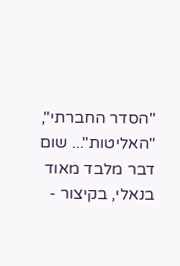"הסדר החברתי", "האליטות"... שום דבר מלבד מאוד בנאלי, בקיצור -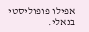אפילו פופוליסטי בנאלי.